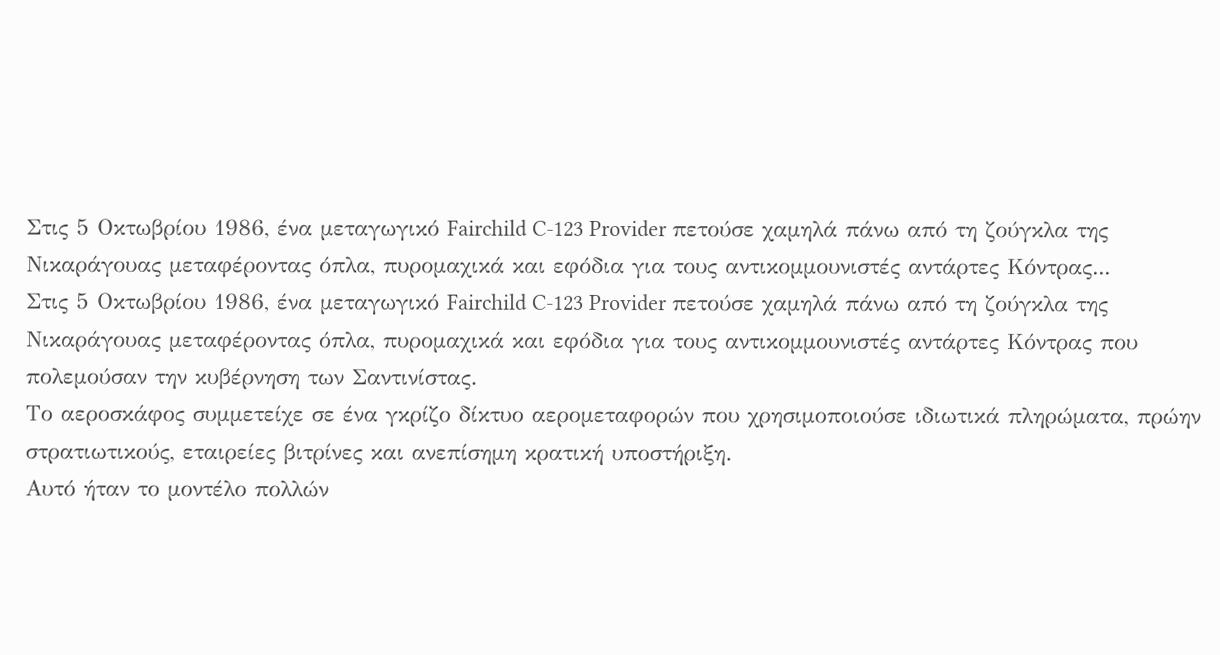Στις 5 Οκτωβρίου 1986, ένα μεταγωγικό Fairchild C-123 Provider πετούσε χαμηλά πάνω από τη ζούγκλα της Νικαράγουας μεταφέροντας όπλα, πυρομαχικά και εφόδια για τους αντικομμουνιστές αντάρτες Κόντρας...
Στις 5 Οκτωβρίου 1986, ένα μεταγωγικό Fairchild C-123 Provider πετούσε χαμηλά πάνω από τη ζούγκλα της Νικαράγουας μεταφέροντας όπλα, πυρομαχικά και εφόδια για τους αντικομμουνιστές αντάρτες Κόντρας που πολεμούσαν την κυβέρνηση των Σαντινίστας.
Το αεροσκάφος συμμετείχε σε ένα γκρίζο δίκτυο αερομεταφορών που χρησιμοποιούσε ιδιωτικά πληρώματα, πρώην στρατιωτικούς, εταιρείες βιτρίνες και ανεπίσημη κρατική υποστήριξη.
Αυτό ήταν το μοντέλο πολλών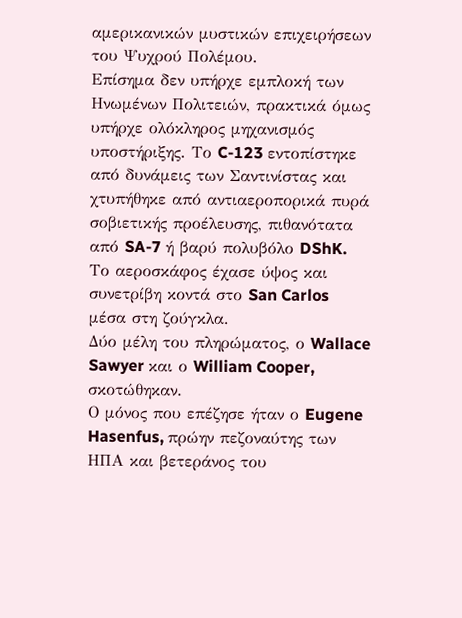αμερικανικών μυστικών επιχειρήσεων του Ψυχρού Πολέμου.
Επίσημα δεν υπήρχε εμπλοκή των Ηνωμένων Πολιτειών, πρακτικά όμως υπήρχε ολόκληρος μηχανισμός υποστήριξης. Το C-123 εντοπίστηκε από δυνάμεις των Σαντινίστας και χτυπήθηκε από αντιαεροπορικά πυρά σοβιετικής προέλευσης, πιθανότατα από SA-7 ή βαρύ πολυβόλο DShK.
Το αεροσκάφος έχασε ύψος και συνετρίβη κοντά στο San Carlos μέσα στη ζούγκλα.
Δύο μέλη του πληρώματος, ο Wallace Sawyer και ο William Cooper, σκοτώθηκαν.
Ο μόνος που επέζησε ήταν ο Eugene Hasenfus, πρώην πεζοναύτης των ΗΠΑ και βετεράνος του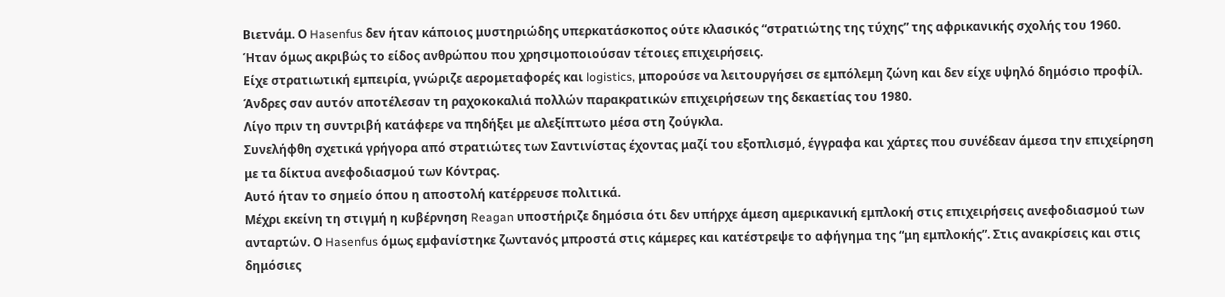Βιετνάμ. Ο Hasenfus δεν ήταν κάποιος μυστηριώδης υπερκατάσκοπος ούτε κλασικός “στρατιώτης της τύχης” της αφρικανικής σχολής του 1960.
Ήταν όμως ακριβώς το είδος ανθρώπου που χρησιμοποιούσαν τέτοιες επιχειρήσεις.
Είχε στρατιωτική εμπειρία, γνώριζε αερομεταφορές και logistics, μπορούσε να λειτουργήσει σε εμπόλεμη ζώνη και δεν είχε υψηλό δημόσιο προφίλ.
Άνδρες σαν αυτόν αποτέλεσαν τη ραχοκοκαλιά πολλών παρακρατικών επιχειρήσεων της δεκαετίας του 1980.
Λίγο πριν τη συντριβή κατάφερε να πηδήξει με αλεξίπτωτο μέσα στη ζούγκλα.
Συνελήφθη σχετικά γρήγορα από στρατιώτες των Σαντινίστας έχοντας μαζί του εξοπλισμό, έγγραφα και χάρτες που συνέδεαν άμεσα την επιχείρηση με τα δίκτυα ανεφοδιασμού των Κόντρας.
Αυτό ήταν το σημείο όπου η αποστολή κατέρρευσε πολιτικά.
Μέχρι εκείνη τη στιγμή η κυβέρνηση Reagan υποστήριζε δημόσια ότι δεν υπήρχε άμεση αμερικανική εμπλοκή στις επιχειρήσεις ανεφοδιασμού των ανταρτών. Ο Hasenfus όμως εμφανίστηκε ζωντανός μπροστά στις κάμερες και κατέστρεψε το αφήγημα της “μη εμπλοκής”. Στις ανακρίσεις και στις δημόσιες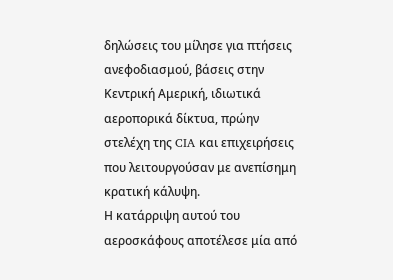δηλώσεις του μίλησε για πτήσεις ανεφοδιασμού, βάσεις στην Κεντρική Αμερική, ιδιωτικά αεροπορικά δίκτυα, πρώην στελέχη της CIA και επιχειρήσεις που λειτουργούσαν με ανεπίσημη κρατική κάλυψη.
Η κατάρριψη αυτού του αεροσκάφους αποτέλεσε μία από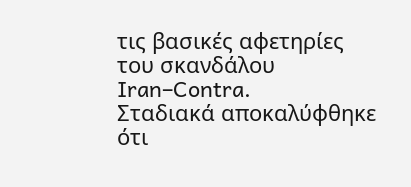τις βασικές αφετηρίες του σκανδάλου Iran–Contra.
Σταδιακά αποκαλύφθηκε ότι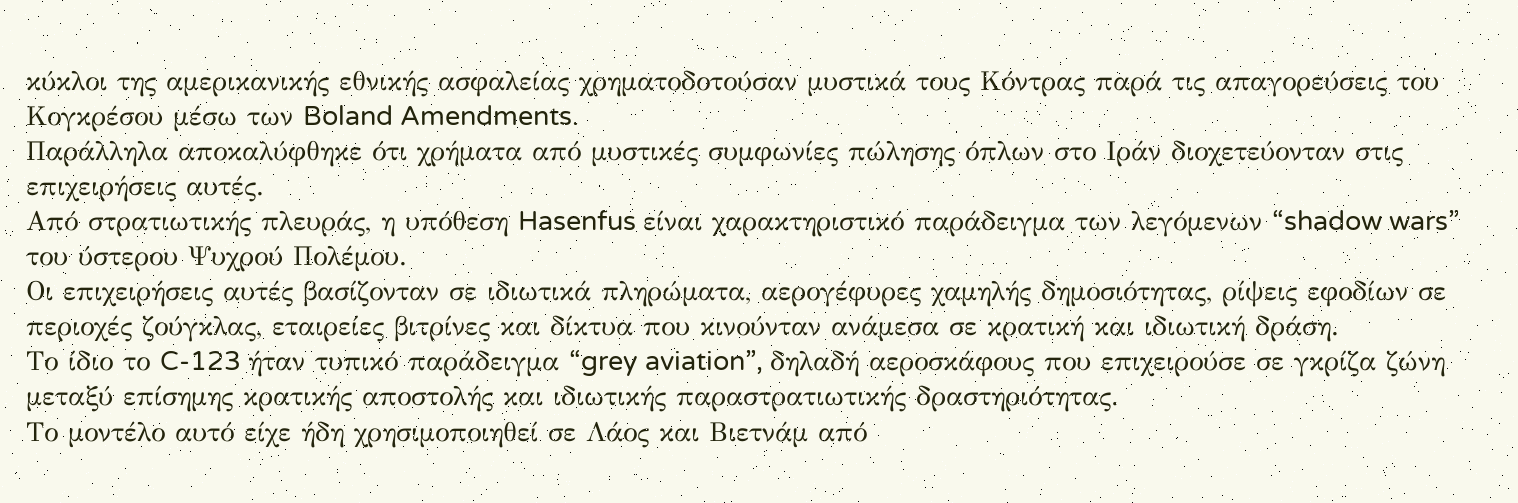κύκλοι της αμερικανικής εθνικής ασφαλείας χρηματοδοτούσαν μυστικά τους Κόντρας παρά τις απαγορεύσεις του Κογκρέσου μέσω των Boland Amendments.
Παράλληλα αποκαλύφθηκε ότι χρήματα από μυστικές συμφωνίες πώλησης όπλων στο Ιράν διοχετεύονταν στις επιχειρήσεις αυτές.
Από στρατιωτικής πλευράς, η υπόθεση Hasenfus είναι χαρακτηριστικό παράδειγμα των λεγόμενων “shadow wars” του ύστερου Ψυχρού Πολέμου.
Οι επιχειρήσεις αυτές βασίζονταν σε ιδιωτικά πληρώματα, αερογέφυρες χαμηλής δημοσιότητας, ρίψεις εφοδίων σε περιοχές ζούγκλας, εταιρείες βιτρίνες και δίκτυα που κινούνταν ανάμεσα σε κρατική και ιδιωτική δράση.
Το ίδιο το C-123 ήταν τυπικό παράδειγμα “grey aviation”, δηλαδή αεροσκάφους που επιχειρούσε σε γκρίζα ζώνη μεταξύ επίσημης κρατικής αποστολής και ιδιωτικής παραστρατιωτικής δραστηριότητας.
Το μοντέλο αυτό είχε ήδη χρησιμοποιηθεί σε Λάος και Βιετνάμ από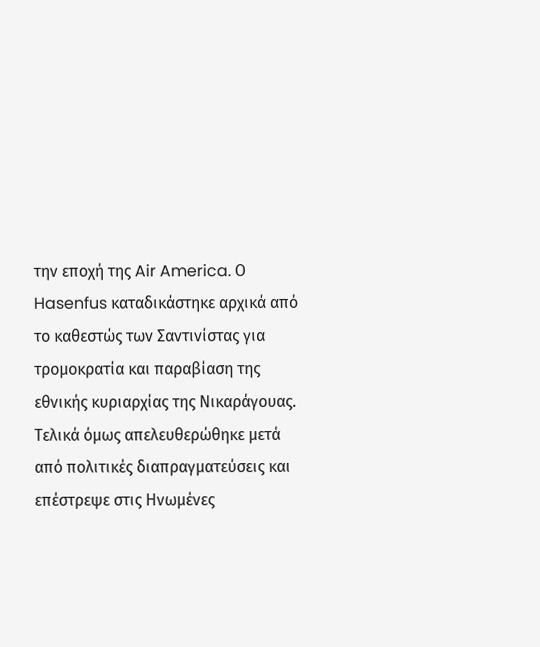την εποχή της Air America. Ο Hasenfus καταδικάστηκε αρχικά από το καθεστώς των Σαντινίστας για τρομοκρατία και παραβίαση της εθνικής κυριαρχίας της Νικαράγουας.
Τελικά όμως απελευθερώθηκε μετά από πολιτικές διαπραγματεύσεις και επέστρεψε στις Ηνωμένες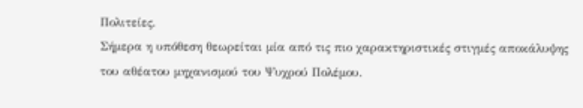Πολιτείες.
Σήμερα η υπόθεση θεωρείται μία από τις πιο χαρακτηριστικές στιγμές αποκάλυψης του αθέατου μηχανισμού του Ψυχρού Πολέμου.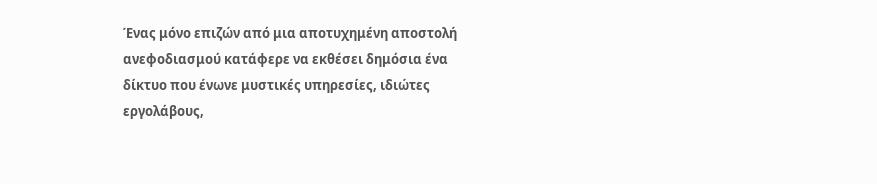Ένας μόνο επιζών από μια αποτυχημένη αποστολή ανεφοδιασμού κατάφερε να εκθέσει δημόσια ένα δίκτυο που ένωνε μυστικές υπηρεσίες, ιδιώτες εργολάβους,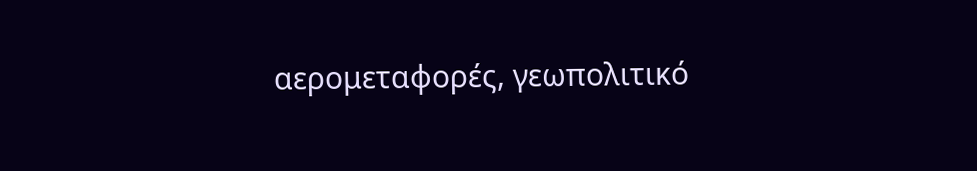αερομεταφορές, γεωπολιτικό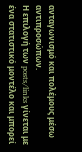ανταγωνισμό και πολέμους μέσω αντιπροσώπων.
Η επιλογή των posts/links γίνεται με ένα στατιστικό μοντέλο και μπορεί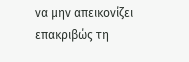να μην απεικονίζει επακριβώς τη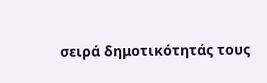σειρά δημοτικότητάς τους